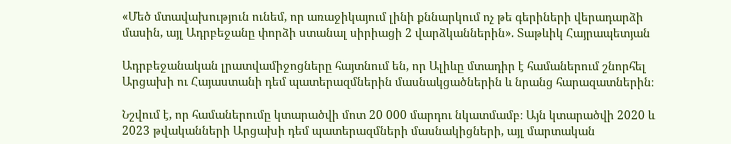«Մեծ մտավախություն ունեմ, որ առաջիկայում լինի քննարկում ոչ թե գերիների վերադարձի մասին, այլ Ադրբեջանը փորձի ստանալ սիրիացի 2 վարձկաններին». Տաթևիկ Հայրապետյան

Ադրբեջանական լրատվամիջոցները հայտնում են, որ Ալիևը մտադիր է համաներում շնորհել Արցախի ու Հայաստանի դեմ պատերազմներին մասնակցածներին և նրանց հարազատներին։

Նշվում է, որ համաներումը կտարածվի մոտ 20 000 մարդու նկատմամբ։ Այն կտարածվի 2020 և 2023 թվականների Արցախի դեմ պատերազմների մասնակիցների, այլ մարտական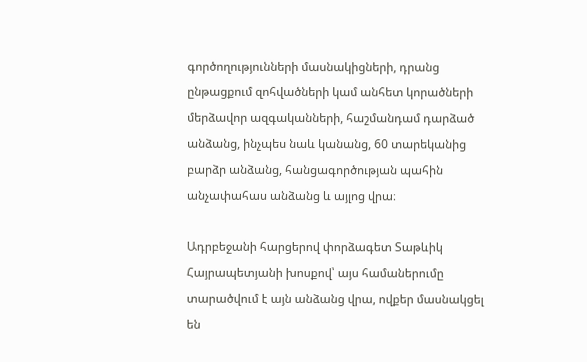գործողությունների մասնակիցների, դրանց ընթացքում զոհվածների կամ անհետ կորածների մերձավոր ազգականների, հաշմանդամ դարձած անձանց, ինչպես նաև կանանց, 60 տարեկանից բարձր անձանց, հանցագործության պահին անչափահաս անձանց և այլոց վրա։

Ադրբեջանի հարցերով փորձագետ Տաթևիկ Հայրապետյանի խոսքով՝ այս համաներումը տարածվում է այն անձանց վրա, ովքեր մասնակցել են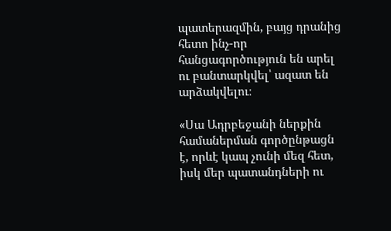պատերազմին, բայց դրանից հետո ինչ-որ հանցագործություն են արել ու բանտարկվել՝ ազատ են արձակվելու։

«Սա Ադրբեջանի ներքին համաներման գործընթացն է, որևէ կապ չունի մեզ հետ, իսկ մեր պատանդների ու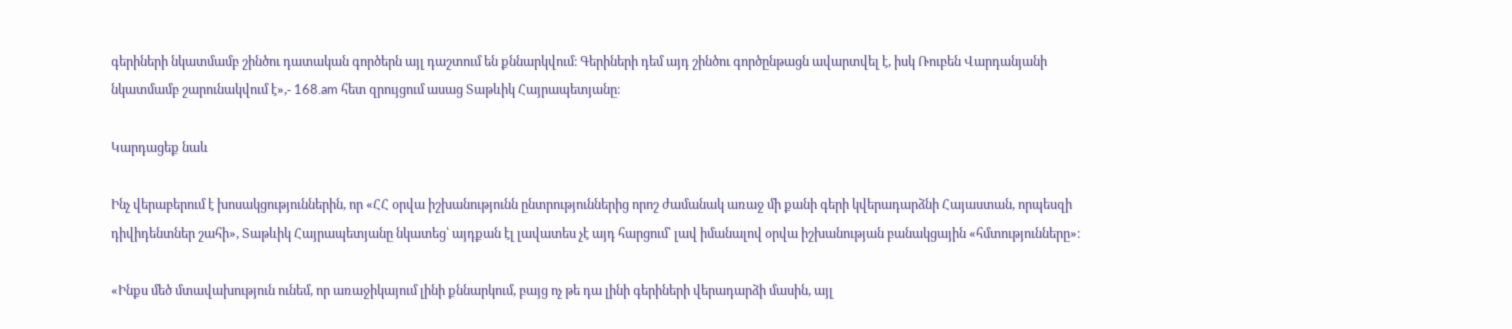գերիների նկատմամբ շինծու դատական գործերն այլ դաշտում են քննարկվում։ Գերիների դեմ այդ շինծու գործընթացն ավարտվել է, իսկ Ռուբեն Վարդանյանի նկատմամբ շարունակվում է»,- 168.am հետ զրույցում ասաց Տաթևիկ Հայրապետյանը։

Կարդացեք նաև

Ինչ վերաբերում է խոսակցություններին, որ «ՀՀ օրվա իշխանությունն ընտրություններից որոշ ժամանակ առաջ մի քանի գերի կվերադարձնի Հայաստան, որպեսզի դիվիդենտներ շահի», Տաթևիկ Հայրապետյանը նկատեց՝ այդքան էլ լավատես չէ այդ հարցում՝ լավ իմանալով օրվա իշխանության բանակցային «հմտությունները»։

«Ինքս մեծ մտավախություն ունեմ, որ առաջիկայում լինի քննարկում, բայց ոչ թե դա լինի գերիների վերադարձի մասին, այլ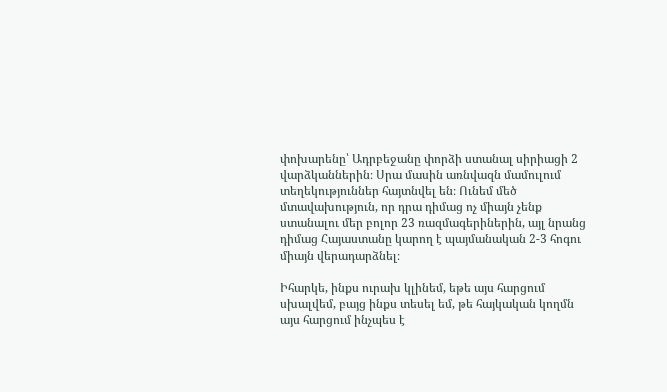փոխարենը՝ Ադրբեջանը փորձի ստանալ սիրիացի 2 վարձկաններին։ Սրա մասին առնվազն մամուլում տեղեկություններ հայտնվել են։ Ունեմ մեծ մտավախություն, որ դրա դիմաց ոչ միայն չենք ստանալու մեր բոլոր 23 ռազմագերիներին, այլ նրանց դիմաց Հայաստանը կարող է պայմանական 2-3 հոգու միայն վերադարձնել։

Իհարկե, ինքս ուրախ կլինեմ, եթե այս հարցում սխալվեմ, բայց ինքս տեսել եմ, թե հայկական կողմն այս հարցում ինչպես է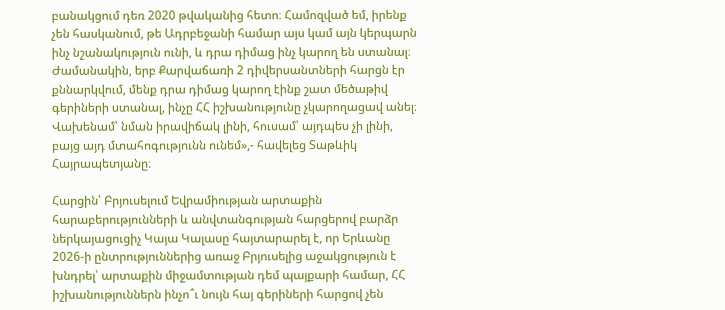բանակցում դեռ 2020 թվականից հետո։ Համոզված եմ, իրենք չեն հասկանում, թե Ադրբեջանի համար այս կամ այն կերպարն ինչ նշանակություն ունի, և դրա դիմաց ինչ կարող են ստանալ։ Ժամանակին, երբ Քարվաճառի 2 դիվերսանտների հարցն էր քննարկվում, մենք դրա դիմաց կարող էինք շատ մեծաթիվ գերիների ստանալ, ինչը ՀՀ իշխանությունը չկարողացավ անել։ Վախենամ՝ նման իրավիճակ լինի, հուսամ՝ այդպես չի լինի, բայց այդ մտահոգությունն ունեմ»,- հավելեց Տաթևիկ Հայրապետյանը։

Հարցին՝ Բրյուսելում Եվրամիության արտաքին հարաբերությունների և անվտանգության հարցերով բարձր ներկայացուցիչ Կայա Կալասը հայտարարել է, որ Երևանը 2026-ի ընտրություններից առաջ Բրյուսելից աջակցություն է խնդրել՝ արտաքին միջամտության դեմ պայքարի համար, ՀՀ իշխանություններն ինչո՞ւ նույն հայ գերիների հարցով չեն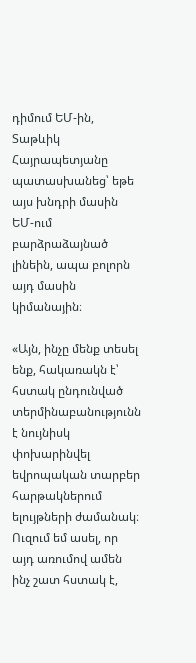դիմում ԵՄ-ին, Տաթևիկ Հայրապետյանը պատասխանեց՝ եթե այս խնդրի մասին ԵՄ-ում բարձրաձայնած լինեին, ապա բոլորն այդ մասին կիմանային։

«Այն, ինչը մենք տեսել ենք, հակառակն է՝ հստակ ընդունված տերմինաբանությունն է նույնիսկ փոխարինվել եվրոպական տարբեր հարթակներում ելույթների ժամանակ։ Ուզում եմ ասել, որ այդ առումով ամեն ինչ շատ հստակ է,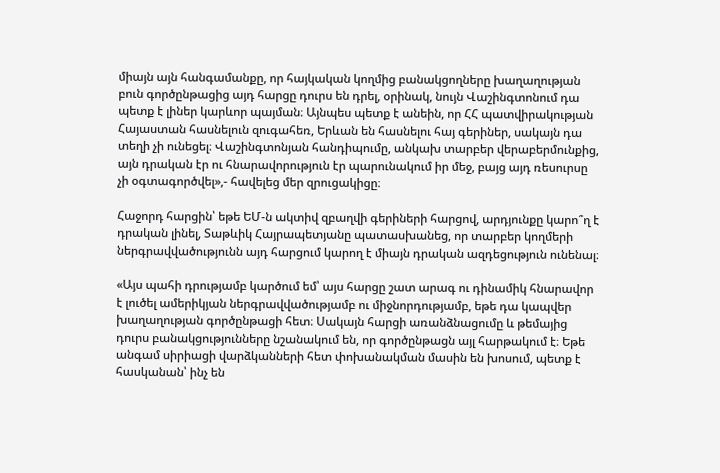միայն այն հանգամանքը, որ հայկական կողմից բանակցողները խաղաղության բուն գործընթացից այդ հարցը դուրս են դրել, օրինակ, նույն Վաշինգտոնում դա պետք է լիներ կարևոր պայման։ Այնպես պետք է անեին, որ ՀՀ պատվիրակության Հայաստան հասնելուն զուգահեռ, Երևան են հասնելու հայ գերիներ, սակայն դա տեղի չի ունեցել։ Վաշինգտոնյան հանդիպումը, անկախ տարբեր վերաբերմունքից, այն դրական էր ու հնարավորություն էր պարունակում իր մեջ, բայց այդ ռեսուրսը չի օգտագործվել»,- հավելեց մեր զրուցակիցը։

Հաջորդ հարցին՝ եթե ԵՄ-ն ակտիվ զբաղվի գերիների հարցով, արդյունքը կարո՞ղ է դրական լինել, Տաթևիկ Հայրապետյանը պատասխանեց, որ տարբեր կողմերի ներգրավվածությունն այդ հարցում կարող է միայն դրական ազդեցություն ունենալ։

«Այս պահի դրությամբ կարծում եմ՝ այս հարցը շատ արագ ու դինամիկ հնարավոր է լուծել ամերիկյան ներգրավվածությամբ ու միջնորդությամբ, եթե դա կապվեր խաղաղության գործընթացի հետ։ Սակայն հարցի առանձնացումը և թեմայից դուրս բանակցությունները նշանակում են, որ գործընթացն այլ հարթակում է։ Եթե անգամ սիրիացի վարձկանների հետ փոխանակման մասին են խոսում, պետք է հասկանան՝ ինչ են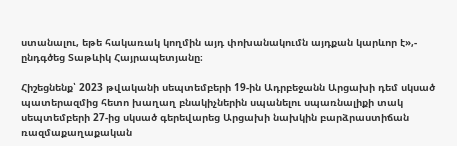ստանալու, եթե հակառակ կողմին այդ փոխանակումն այդքան կարևոր է»,- ընդգծեց Տաթևիկ Հայրապետյանը։

Հիշեցնենք՝ 2023 թվականի սեպտեմբերի 19-ին Ադրբեջանն Արցախի դեմ սկսած պատերազմից հետո խաղաղ բնակիչներին սպանելու սպառնալիքի տակ սեպտեմբերի 27-ից սկսած գերեվարեց Արցախի նախկին բարձրաստիճան ռազմաքաղաքական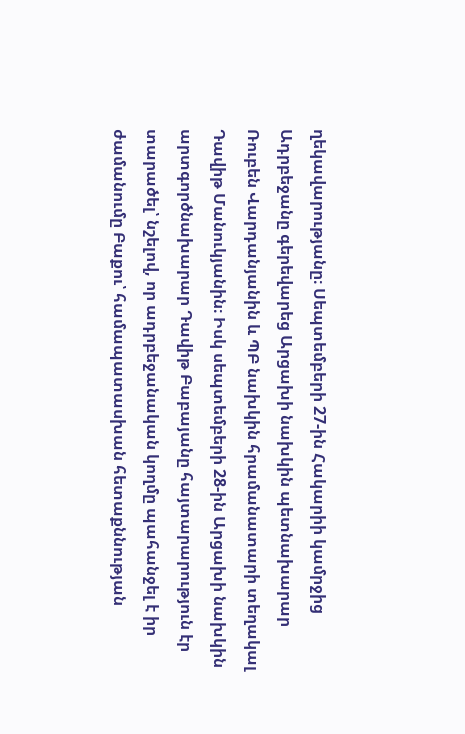ղեկավարությանը։ Սեպտեմբերի 27-ին Հակարիի կամրջից Ադրբեջանը գերեվարեց Արցախի նախկին պետնախարար Ռուբեն Վարդանյանին և ՊԲ նախկին հրամանատարի տեղակալ Դավիթ Մանուկյանին։ Իսկ սեպտեմբերի 28-ին Արցախի նախկին արտգործնախարար Դավիթ Բաբայանը հայտարարություն էր տարածել՝ նշելով, որ ադրբեջանական կողմը պահանջել է իր ժամանումը Բաքու՝ համապատասխան հետաքննության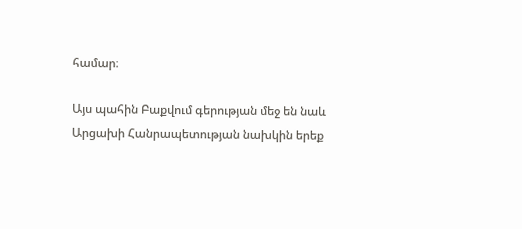համար։

Այս պահին Բաքվում գերության մեջ են նաև Արցախի Հանրապետության նախկին երեք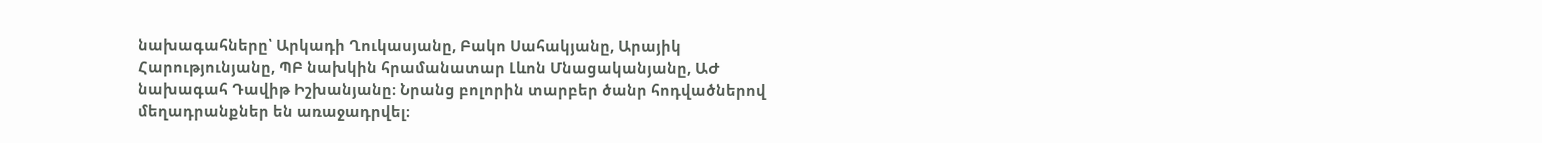նախագահները՝ Արկադի Ղուկասյանը, Բակո Սահակյանը, Արայիկ Հարությունյանը, ՊԲ նախկին հրամանատար Լևոն Մնացականյանը, ԱԺ նախագահ Դավիթ Իշխանյանը։ Նրանց բոլորին տարբեր ծանր հոդվածներով մեղադրանքներ են առաջադրվել։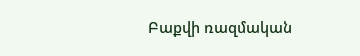Բաքվի ռազմական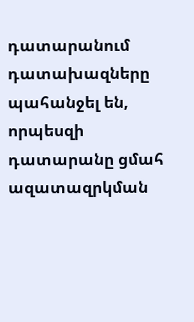դատարանում դատախազները պահանջել են, որպեսզի դատարանը ցմահ ազատազրկման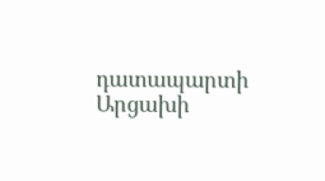դատապարտի Արցախի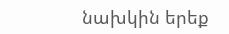նախկին երեք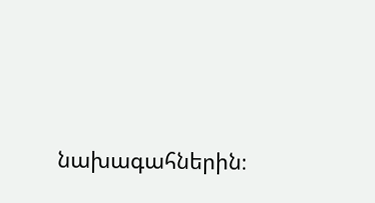նախագահներին։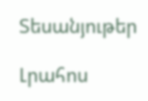Տեսանյութեր

Լրահոս